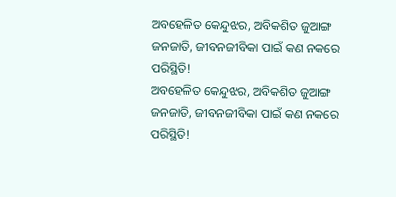ଅବହେଳିତ କେନ୍ଦୁଝର, ଅବିକଶିତ ଜୁଆଙ୍ଗ ଜନଜାତି, ଜୀବନଜୀବିକା ପାଇଁ କଣ ନକରେ ପରିସ୍ଥିତି!
ଅବହେଳିତ କେନ୍ଦୁଝର, ଅବିକଶିତ ଜୁଆଙ୍ଗ ଜନଜାତି, ଜୀବନଜୀବିକା ପାଇଁ କଣ ନକରେ ପରିସ୍ଥିତି!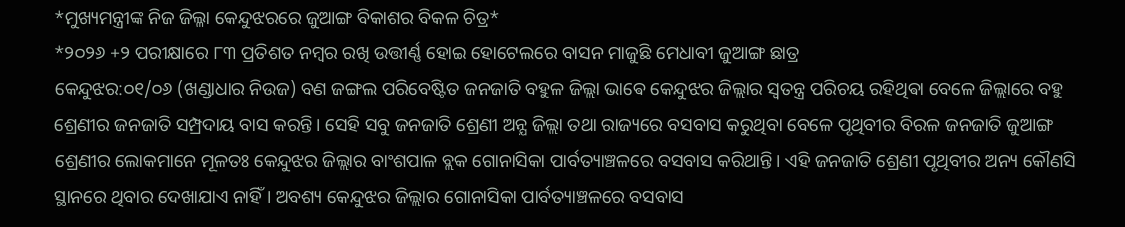*ମୁଖ୍ୟମନ୍ତ୍ରୀଙ୍କ ନିଜ ଜିଲ୍ଳା କେନ୍ଦୁଝରରେ ଜୁଆଙ୍ଗ ବିକାଶର ବିକଳ ଚିତ୍ର*
*୨୦୨୬ +୨ ପରୀକ୍ଷାରେ ୮୩ ପ୍ରତିଶତ ନମ୍ବର ରଖି ଉତ୍ତୀର୍ଣ୍ଣ ହୋଇ ହୋଟେଲରେ ବାସନ ମାଜୁଛି ମେଧାବୀ ଜୁଆଙ୍ଗ ଛାତ୍ର
କେନ୍ଦୁଝର:୦୧/୦୬ (ଖଣ୍ଡାଧାର ନିଉଜ) ବଣ ଜଙ୍ଗଲ ପରିବେଷ୍ଟିତ ଜନଜାତି ବହୁଳ ଜିଲ୍ଲା ଭାଵେ କେନ୍ଦୁଝର ଜିଲ୍ଲାର ସ୍ବତନ୍ତ୍ର ପରିଚୟ ରହିଥିଵା ବେଳେ ଜିଲ୍ଲାରେ ବହୁ ଶ୍ରେଣୀର ଜନଜାତି ସମ୍ପ୍ରଦାୟ ବାସ କରନ୍ତି। ସେହି ସବୁ ଜନଜାତି ଶ୍ରେଣୀ ଅନ୍ଯ ଜିଲ୍ଲା ତଥା ରାଜ୍ୟରେ ବସବାସ କରୁଥିବା ବେଳେ ପୃଥିବୀର ବିରଳ ଜନଜାତି ଜୁଆଙ୍ଗ ଶ୍ରେଣୀର ଲୋକମାନେ ମୂଳତଃ କେନ୍ଦୁଝର ଜିଲ୍ଲାର ବାଂଶପାଳ ବ୍ଲକ ଗୋନାସିକା ପାର୍ବତ୍ୟାଞ୍ଚଳରେ ବସବାସ କରିଥାନ୍ତି। ଏହି ଜନଜାତି ଶ୍ରେଣୀ ପୃଥିବୀର ଅନ୍ୟ କୌଣସି ସ୍ଥାନରେ ଥିବାର ଦେଖାଯାଏ ନାହିଁ। ଅବଶ୍ୟ କେନ୍ଦୁଝର ଜିଲ୍ଲାର ଗୋନାସିକା ପାର୍ବତ୍ୟାଞ୍ଚଳରେ ବସବାସ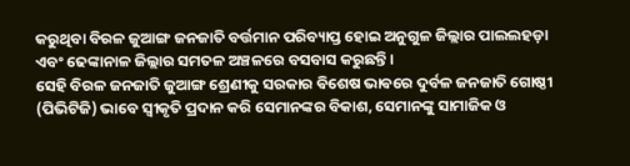କରୁଥିବା ବିରଳ ଜୁଆଙ୍ଗ ଜନଜାତି ବର୍ତ୍ତମାନ ପରିବ୍ୟାପ୍ତ ହୋଇ ଅନୁଗୁଳ ଜିଲ୍ଲାର ପାଲଲହଡ଼ା ଏବଂ ଢେଙ୍କାନାଳ ଜିଲ୍ଲାର ସମତଳ ଅଞ୍ଚଳରେ ବସବାସ କରୁଛନ୍ତି।
ସେହି ବିରଳ ଜନଜାତି ଜୁଆଙ୍ଗ ଶ୍ରେଣୀକୁ ସରକାର ଵିଶେଷ ଭାଵରେ ଦୁର୍ବଳ ଜନଜାତି ଗୋଷ୍ଠୀ (ପିଭିଟିଜି) ଭାବେ ସ୍ୱୀକୃତି ପ୍ରଦାନ କରି ସେମାନଙ୍କର ବିକାଶ, ସେମାନଙ୍କୁ ସାମାଜିକ ଓ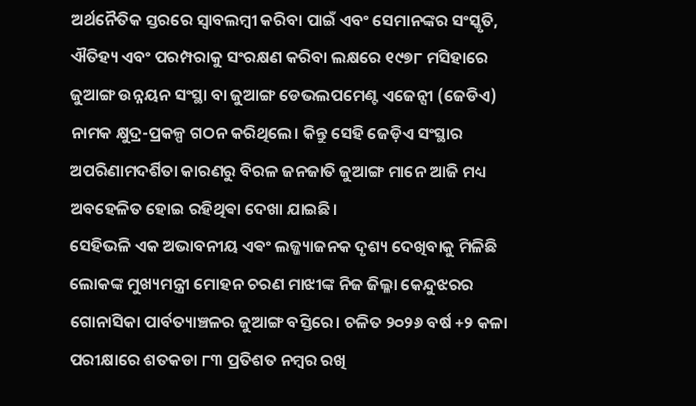ଅର୍ଥନୈତିକ ସ୍ତରରେ ସ୍ୱାବଲମ୍ବୀ କରିବା ପାଇଁ ଏବଂ ସେମାନଙ୍କର ସଂସ୍କୃତି, ଐତିହ୍ୟ ଏବଂ ପରମ୍ପରାକୁ ସଂରକ୍ଷଣ କରିବା ଲକ୍ଷରେ ୧୯୭୮ ମସିହାରେ ଜୁଆଙ୍ଗ ଉନ୍ନୟନ ସଂସ୍ଥା ବା ଜୁଆଙ୍ଗ ଡେଭଲପମେଣ୍ଟ ଏଜେନ୍ସୀ (ଜେଡିଏ) ନାମକ କ୍ଷୁଦ୍ର-ପ୍ରକଳ୍ପ ଗଠନ କରିଥିଲେ। କିନ୍ତୁ ସେହି ଜେଡ଼ିଏ ସଂସ୍ଥାର ଅପରିଣାମଦର୍ଶିତା କାରଣରୁ ବିରଳ ଜନଜାତି ଜୁଆଙ୍ଗ ମାନେ ଆଜି ମଧ୍ୟ ଅବହେଳିତ ହୋଇ ରହିଥିଵା ଦେଖା ଯାଇଛି।
ସେହିଭଳି ଏକ ଅଭାବନୀୟ ଏଵଂ ଲଜ୍ଜ୍ୟାଜନକ ଦୃଶ୍ୟ ଦେଖିବାକୁ ମିଳିଛି ଲୋକଙ୍କ ମୁଖ୍ୟମନ୍ତ୍ରୀ ମୋହନ ଚରଣ ମାଝୀଙ୍କ ନିଜ ଜିଲ୍ଳା କେନ୍ଦୁଝରର ଗୋନାସିକା ପାର୍ବତ୍ୟାଞ୍ଚଳର ଜୁଆଙ୍ଗ ବସ୍ତିରେ। ଚଳିତ ୨୦୨୬ ବର୍ଷ +୨ କଳା ପରୀକ୍ଷାରେ ଶତକଡା ୮୩ ପ୍ରତିଶତ ନମ୍ବର ରଖି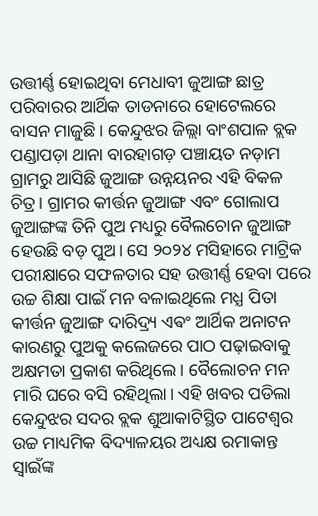ଉତ୍ତୀର୍ଣ୍ଣ ହୋଇଥିବା ମେଧାବୀ ଜୁଆଙ୍ଗ ଛାତ୍ର ପରିବାରର ଆର୍ଥିକ ତାଡନାରେ ହୋଟେଲରେ ବାସନ ମାଜୁଛି। କେନ୍ଦୁଝର ଜିଲ୍ଲା ବାଂଶପାଳ ବ୍ଲକ ପଣ୍ଡାପଡ଼ା ଥାନା ବାରହାଗଡ଼ ପଞ୍ଚାୟତ ନଡ଼ାମ ଗ୍ରାମରୁ ଆସିଛି ଜୁଆଙ୍ଗ ଉନ୍ନୟନର ଏହି ବିକଳ ଚିତ୍ର। ଗ୍ରାମର କୀର୍ତ୍ତନ ଜୁଆଙ୍ଗ ଏବଂ ଗୋଲାପ ଜୁଆଙ୍ଗଙ୍କ ତିନି ପୁଅ ମଧ୍ୟରୁ ବୈଲଚୋନ ଜୁଆଙ୍ଗ ହେଉଛି ବଡ଼ ପୁଅ। ସେ ୨୦୨୪ ମସିହାରେ ମାଟ୍ରିକ ପରୀକ୍ଷାରେ ସଫଳତାର ସହ ଉତ୍ତୀର୍ଣ୍ଣ ହେବା ପରେ ଉଚ୍ଚ ଶିକ୍ଷା ପାଇଁ ମନ ବଳାଇଥିଲେ ମଧ୍ଯ ପିତା କୀର୍ତ୍ତନ ଜୁଆଙ୍ଗ ଦାରିଦ୍ର୍ୟ ଏଵଂ ଆର୍ଥିକ ଅନାଟନ କାରଣରୁ ପୁଅକୁ କଲେଜରେ ପାଠ ପଢ଼ାଇବାକୁ ଅକ୍ଷମତା ପ୍ରକାଶ କରିଥିଲେ। ବୈଲୋଚନ ମନ ମାରି ଘରେ ବସି ରହିଥିଲା। ଏହି ଖବର ପଡିଲା କେନ୍ଦୁଝର ସଦର ବ୍ଲକ ଶୁଆକାଟିସ୍ଥିତ ପାଟେଶ୍ୱର ଉଚ୍ଚ ମାଧ୍ୟମିକ ବିଦ୍ୟାଳୟର ଅଧ୍ୟକ୍ଷ ରମାକାନ୍ତ ସ୍ୱାଇଁଙ୍କ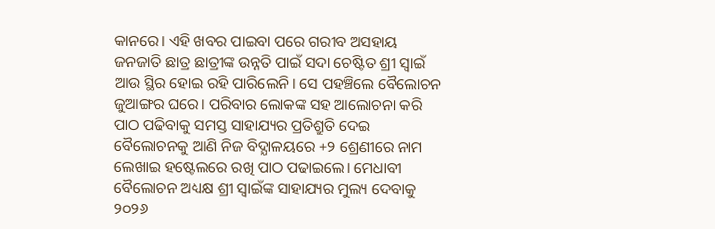କାନରେ। ଏହି ଖବର ପାଇବା ପରେ ଗରୀବ ଅସହାୟ ଜନଜାତି ଛାତ୍ର ଛାତ୍ରୀଙ୍କ ଉନ୍ନତି ପାଇଁ ସଦା ଚେଷ୍ଟିତ ଶ୍ରୀ ସ୍ୱାଇଁ ଆଉ ସ୍ଥିର ହୋଇ ରହି ପାରିଲେନି। ସେ ପହଞ୍ଚିଲେ ବୈଲୋଚନ ଜୁଆଙ୍ଗର ଘରେ। ପରିବାର ଲୋକଙ୍କ ସହ ଆଲୋଚନା କରି ପାଠ ପଢିବାକୁ ସମସ୍ତ ସାହାଯ୍ୟର ପ୍ରତିଶ୍ରୁତି ଦେଇ ବୈଲୋଚନକୁ ଆଣି ନିଜ ବିଦ୍ଯାଳୟରେ +୨ ଶ୍ରେଣୀରେ ନାମ ଲେଖାଇ ହଷ୍ଟେଲରେ ରଖି ପାଠ ପଢାଇଲେ। ମେଧାବୀ ବୈଲୋଚନ ଅଧ୍ୟକ୍ଷ ଶ୍ରୀ ସ୍ବାଇଁଙ୍କ ସାହାଯ୍ୟର ମୁଲ୍ୟ ଦେବାକୁ ୨୦୨୬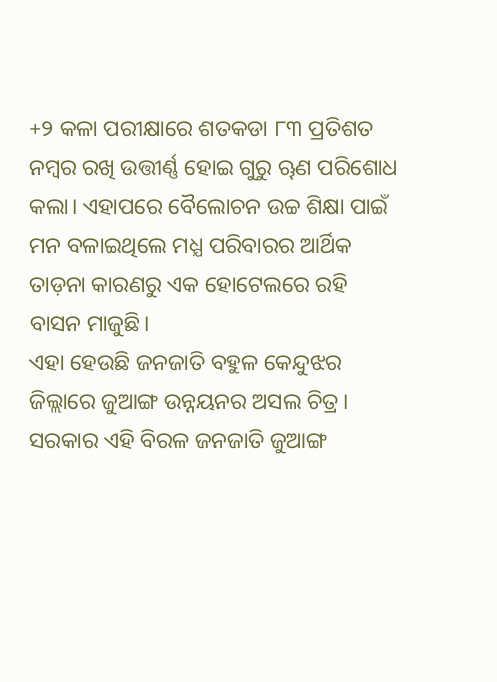+୨ କଳା ପରୀକ୍ଷାରେ ଶତକଡା ୮୩ ପ୍ରତିଶତ ନମ୍ବର ରଖି ଉତ୍ତୀର୍ଣ୍ଣ ହୋଇ ଗୁରୁ ୠଣ ପରିଶୋଧ କଲା। ଏହାପରେ ବୈଲୋଚନ ଉଚ୍ଚ ଶିକ୍ଷା ପାଇଁ ମନ ବଳାଇଥିଲେ ମଧ୍ଯ ପରିବାରର ଆର୍ଥିକ ତାଡ଼ନା କାରଣରୁ ଏକ ହୋଟେଲରେ ରହି ବାସନ ମାଜୁଛି।
ଏହା ହେଉଛି ଜନଜାତି ବହୁଳ କେନ୍ଦୁଝର ଜିଲ୍ଲାରେ ଜୁଆଙ୍ଗ ଉନ୍ନୟନର ଅସଲ ଚିତ୍ର। ସରକାର ଏହି ବିରଳ ଜନଜାତି ଜୁଆଙ୍ଗ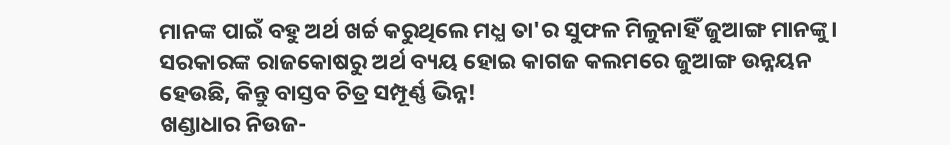ମାନଙ୍କ ପାଇଁ ବହୁ ଅର୍ଥ ଖର୍ଚ୍ଚ କରୁଥିଲେ ମଧ୍ଯ ତା'ର ସୁଫଳ ମିଳୁନାହିଁ ଜୁଆଙ୍ଗ ମାନଙ୍କୁ। ସରକାରଙ୍କ ରାଜକୋଷରୁ ଅର୍ଥ ବ୍ୟୟ ହୋଇ କାଗଜ କଲମରେ ଜୁଆଙ୍ଗ ଉନ୍ନୟନ ହେଉଛି, କିନ୍ତୁ ବାସ୍ତବ ଚିତ୍ର ସମ୍ପୂର୍ଣ୍ଣ ଭିନ୍ନ!
ଖଣ୍ଡାଧାର ନିଉଜ-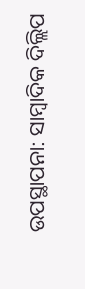ଉପସ୍ଥାପନା: ସାମ୍ବାଦିକ ଦିଲ୍ଲିପ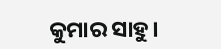କୁମାର ସାହୁ।